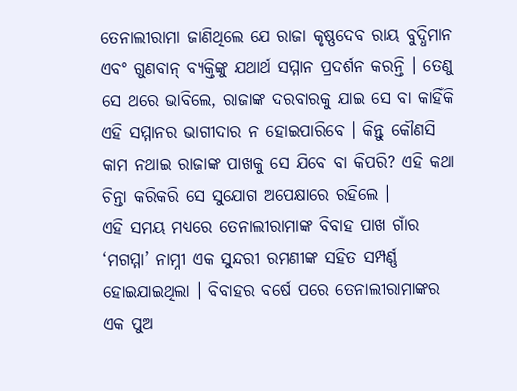ତେନାଲୀରାମା ଜାଣିଥିଲେ ଯେ ରାଜା କୃଷ୍ଣଦେବ ରାୟ ବୁଦ୍ଧିମାନ ଏବଂ ଗୁଣବାନ୍ ବ୍ୟକ୍ତିଙ୍କୁ ଯଥାର୍ଥ ସମ୍ମାନ ପ୍ରଦର୍ଶନ କରନ୍ତି । ତେଣୁ ସେ ଥରେ ଭାବିଲେ, ରାଜାଙ୍କ ଦରବାରକୁ ଯାଇ ସେ ବା କାହିଁକି ଏହି ସମ୍ମାନର ଭାଗୀଦାର ନ ହୋଇପାରିବେ । କିନ୍ତୁ କୌଣସି କାମ ନଥାଇ ରାଜାଙ୍କ ପାଖକୁ ସେ ଯିବେ ବା କିପରି? ଏହି କଥା ଚିନ୍ତା କରିକରି ସେ ସୁଯୋଗ ଅପେକ୍ଷାରେ ରହିଲେ ।
ଏହି ସମୟ ମଧ୍ୟରେ ତେନାଲୀରାମାଙ୍କ ବିବାହ ପାଖ ଗାଁର ‘ମଗମ୍ମା’ ନାମ୍ନୀ ଏକ ସୁନ୍ଦରୀ ରମଣୀଙ୍କ ସହିତ ସମ୍ପର୍ଣ୍ଣ ହୋଇଯାଇଥିଲା । ବିବାହର ବର୍ଷେ ପରେ ତେନାଲୀରାମାଙ୍କର ଏକ ପୁଅ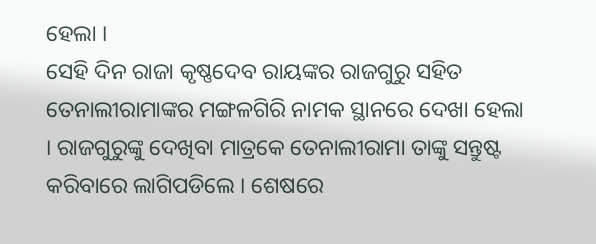ହେଲା ।
ସେହି ଦିନ ରାଜା କୃଷ୍ଣଦେବ ରାୟଙ୍କର ରାଜଗୁରୁ ସହିତ ତେନାଲୀରାମାଙ୍କର ମଙ୍ଗଳଗିରି ନାମକ ସ୍ଥାନରେ ଦେଖା ହେଲା । ରାଜଗୁରୁଙ୍କୁ ଦେଖିବା ମାତ୍ରକେ ତେନାଲୀରାମା ତାଙ୍କୁ ସନ୍ତୁଷ୍ଟ କରିବାରେ ଲାଗିପଡିଲେ । ଶେଷରେ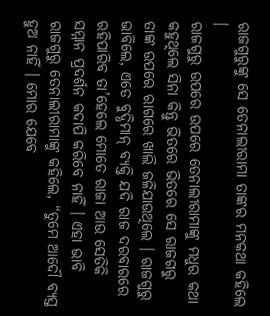ରାଜଗୁରୁଙ୍କୁ ସେ ତେନାଲୀରାମା ତାଙ୍କର ମନକଥା କହିଲେ ।
ରାଜଗୁରୁ ଉପରେ ଉପରେ ତେନାଲୀରାମାଙ୍କୁ ମଧୁର କଥା କହୁଥିଲେ ସିନା କିନ୍ତୁ ଭିତରେ ଭିତରେ ସେ ରାଜଗରୁ ତାଙ୍କ ଉପରେ ରାଗରେ ଖାଲି ଜଳିଯାଉଥିଲେ । ରାଜଗୁରୁ ଭାବିଲେ, ଏତେ ବୁଦ୍ଧିମାନ୍ ବ୍ୟକ୍ତି ଯଦି ରାଜ ଦରବାରରେ ରହିପାରିବ ତା’ହେଲେ ମୋତେ ରାଜା ଆଉ ସେତିକି ସମ୍ମାନ ପ୍ରଦର୍ଶନ କଦାପି କରିବେ ନାହିଁ । ଏହା ଭାବି ରାଜଗୁରୁ ତେନାଲୀରାମାଙ୍କୁ କହିଲେ, “ତୁମେ ଆଦୌ ବ୍ୟସ୍ତ ହୁଅ ନାହିଁ । ମୋର ଯେବେ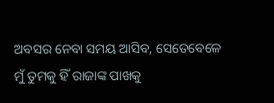ଅବସର ନେବା ସମୟ ଆସିବ, ସେତେବେଳେ ମୁଁ ତୁମକୁ ହିଁ ରାଜାଙ୍କ ପାଖକୁ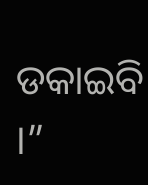ଡକାଇବି ।”